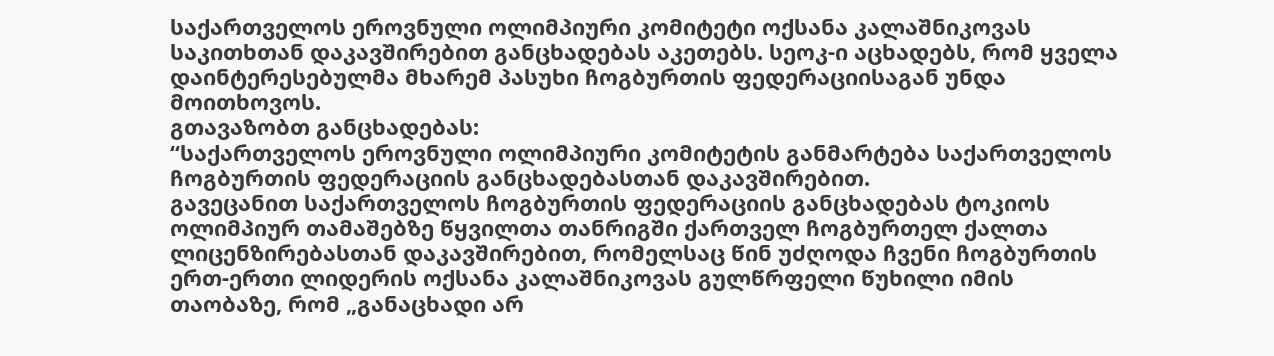საქართველოს ეროვნული ოლიმპიური კომიტეტი ოქსანა კალაშნიკოვას საკითხთან დაკავშირებით განცხადებას აკეთებს. სეოკ-ი აცხადებს, რომ ყველა დაინტერესებულმა მხარემ პასუხი ჩოგბურთის ფედერაციისაგან უნდა მოითხოვოს.
გთავაზობთ განცხადებას:
“საქართველოს ეროვნული ოლიმპიური კომიტეტის განმარტება საქართველოს ჩოგბურთის ფედერაციის განცხადებასთან დაკავშირებით.
გავეცანით საქართველოს ჩოგბურთის ფედერაციის განცხადებას ტოკიოს ოლიმპიურ თამაშებზე წყვილთა თანრიგში ქართველ ჩოგბურთელ ქალთა ლიცენზირებასთან დაკავშირებით, რომელსაც წინ უძღოდა ჩვენი ჩოგბურთის ერთ-ერთი ლიდერის ოქსანა კალაშნიკოვას გულწრფელი წუხილი იმის თაობაზე, რომ „განაცხადი არ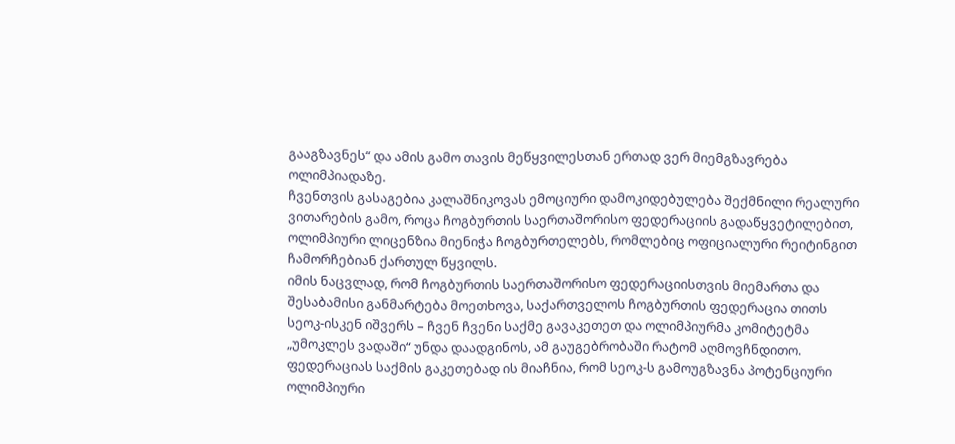გააგზავნეს“ და ამის გამო თავის მეწყვილესთან ერთად ვერ მიემგზავრება ოლიმპიადაზე.
ჩვენთვის გასაგებია კალაშნიკოვას ემოციური დამოკიდებულება შექმნილი რეალური ვითარების გამო, როცა ჩოგბურთის საერთაშორისო ფედერაციის გადაწყვეტილებით, ოლიმპიური ლიცენზია მიენიჭა ჩოგბურთელებს, რომლებიც ოფიციალური რეიტინგით ჩამორჩებიან ქართულ წყვილს.
იმის ნაცვლად, რომ ჩოგბურთის საერთაშორისო ფედერაციისთვის მიემართა და შესაბამისი განმარტება მოეთხოვა, საქართველოს ჩოგბურთის ფედერაცია თითს სეოკ-ისკენ იშვერს – ჩვენ ჩვენი საქმე გავაკეთეთ და ოლიმპიურმა კომიტეტმა „უმოკლეს ვადაში“ უნდა დაადგინოს, ამ გაუგებრობაში რატომ აღმოვჩნდითო.
ფედერაციას საქმის გაკეთებად ის მიაჩნია, რომ სეოკ-ს გამოუგზავნა პოტენციური ოლიმპიური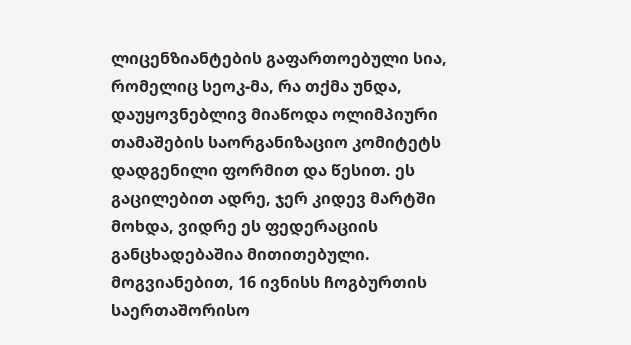ლიცენზიანტების გაფართოებული სია, რომელიც სეოკ-მა, რა თქმა უნდა, დაუყოვნებლივ მიაწოდა ოლიმპიური თამაშების საორგანიზაციო კომიტეტს დადგენილი ფორმით და წესით. ეს გაცილებით ადრე, ჯერ კიდევ მარტში მოხდა, ვიდრე ეს ფედერაციის განცხადებაშია მითითებული.
მოგვიანებით, 16 ივნისს ჩოგბურთის საერთაშორისო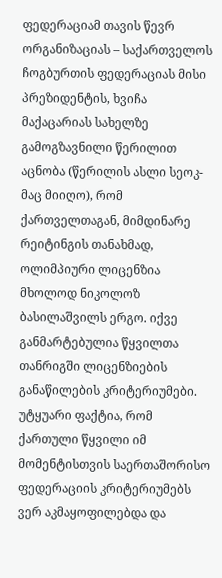ფედერაციამ თავის წევრ ორგანიზაციას – საქართველოს ჩოგბურთის ფედერაციას მისი პრეზიდენტის, ხვიჩა მაქაცარიას სახელზე გამოგზავნილი წერილით აცნობა (წერილის ასლი სეოკ-მაც მიიღო), რომ ქართველთაგან, მიმდინარე რეიტინგის თანახმად, ოლიმპიური ლიცენზია მხოლოდ ნიკოლოზ ბასილაშვილს ერგო. იქვე განმარტებულია წყვილთა თანრიგში ლიცენზიების განაწილების კრიტერიუმები.
უტყუარი ფაქტია, რომ ქართული წყვილი იმ მომენტისთვის საერთაშორისო ფედერაციის კრიტერიუმებს ვერ აკმაყოფილებდა და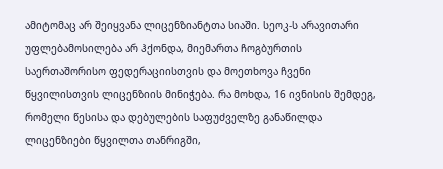ამიტომაც არ შეიყვანა ლიცენზიანტთა სიაში. სეოკ-ს არავითარი უფლებამოსილება არ ჰქონდა, მიემართა ჩოგბურთის საერთაშორისო ფედერაციისთვის და მოეთხოვა ჩვენი წყვილისთვის ლიცენზიის მინიჭება. რა მოხდა, 16 ივნისის შემდეგ, რომელი წესისა და დებულების საფუძველზე განაწილდა ლიცენზიები წყვილთა თანრიგში,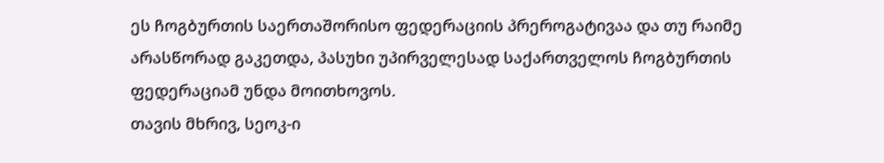ეს ჩოგბურთის საერთაშორისო ფედერაციის პრეროგატივაა და თუ რაიმე არასწორად გაკეთდა, პასუხი უპირველესად საქართველოს ჩოგბურთის ფედერაციამ უნდა მოითხოვოს.
თავის მხრივ, სეოკ-ი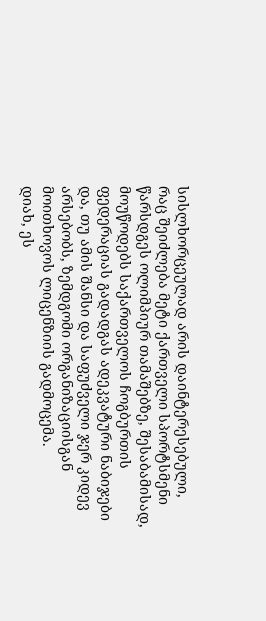სისლხორცეულად არის დაინტერესებული, რაც შეიძლება მეტი ქართველი სპორტსმენი წარსდგეს ოლიმპიურ თამაშებზე, შესაბამისად, მოუწოდებს საქართველოს ჩოგბურთის ფედერაციას გადადგას ადეკვატური ნაბიჯები და, თუ ამის შანსი და საფუძველი ჯერ კიდევ არსებობს, ზემდგომი ორგანიზაციისგან მოითხოვოს ლიცენზიის გადმოცემა.
დიახ, ეს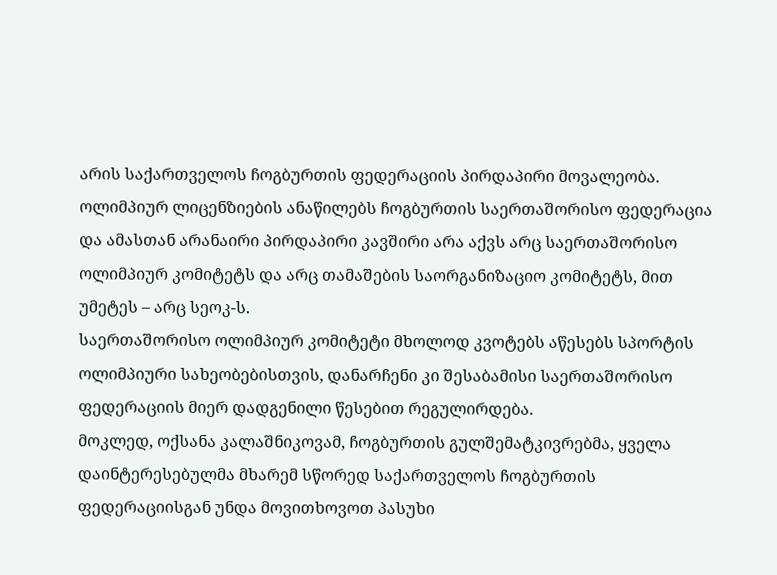არის საქართველოს ჩოგბურთის ფედერაციის პირდაპირი მოვალეობა. ოლიმპიურ ლიცენზიების ანაწილებს ჩოგბურთის საერთაშორისო ფედერაცია და ამასთან არანაირი პირდაპირი კავშირი არა აქვს არც საერთაშორისო ოლიმპიურ კომიტეტს და არც თამაშების საორგანიზაციო კომიტეტს, მით უმეტეს – არც სეოკ-ს.
საერთაშორისო ოლიმპიურ კომიტეტი მხოლოდ კვოტებს აწესებს სპორტის ოლიმპიური სახეობებისთვის, დანარჩენი კი შესაბამისი საერთაშორისო ფედერაციის მიერ დადგენილი წესებით რეგულირდება.
მოკლედ, ოქსანა კალაშნიკოვამ, ჩოგბურთის გულშემატკივრებმა, ყველა დაინტერესებულმა მხარემ სწორედ საქართველოს ჩოგბურთის ფედერაციისგან უნდა მოვითხოვოთ პასუხი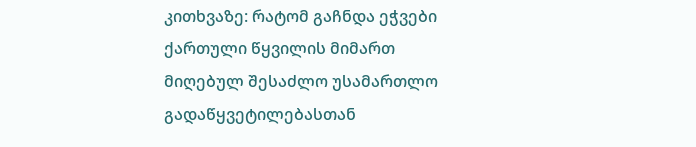კითხვაზე: რატომ გაჩნდა ეჭვები ქართული წყვილის მიმართ მიღებულ შესაძლო უსამართლო გადაწყვეტილებასთან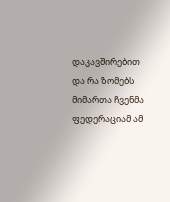დაკავშირებით და რა ზომებს მიმართა ჩვენმა ფედერაციამ ამ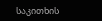საკითხის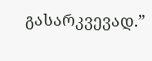გასარკვევად.”